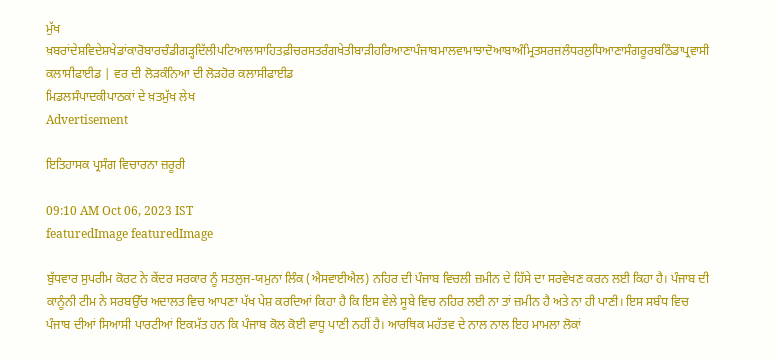ਮੁੱਖ ਖ਼ਬਰਾਂਦੇਸ਼ਵਿਦੇਸ਼ਖੇਡਾਂਕਾਰੋਬਾਰਚੰਡੀਗੜ੍ਹਦਿੱਲੀਪਟਿਆਲਾਸਾਹਿਤਫ਼ੀਚਰਸਤਰੰਗਖੇਤੀਬਾੜੀਹਰਿਆਣਾਪੰਜਾਬਮਾਲਵਾਮਾਝਾਦੋਆਬਾਅੰਮ੍ਰਿਤਸਰਜਲੰਧਰਲੁਧਿਆਣਾਸੰਗਰੂਰਬਠਿੰਡਾਪ੍ਰਵਾਸੀ
ਕਲਾਸੀਫਾਈਡ | ਵਰ ਦੀ ਲੋੜਕੰਨਿਆ ਦੀ ਲੋੜਹੋਰ ਕਲਾਸੀਫਾਈਡ
ਮਿਡਲਸੰਪਾਦਕੀਪਾਠਕਾਂ ਦੇ ਖ਼ਤਮੁੱਖ ਲੇਖ
Advertisement

ਇਤਿਹਾਸਕ ਪ੍ਰਸੰਗ ਵਿਚਾਰਨਾ ਜ਼ਰੂਰੀ

09:10 AM Oct 06, 2023 IST
featuredImage featuredImage

ਬੁੱਧਵਾਰ ਸੁਪਰੀਮ ਕੋਰਟ ਨੇ ਕੇਂਦਰ ਸਰਕਾਰ ਨੂੰ ਸਤਲੁਜ-ਯਮੁਨਾ ਲਿੰਕ (ਐਸਵਾਈਐਲ) ਨਹਿਰ ਦੀ ਪੰਜਾਬ ਵਿਚਲੀ ਜ਼ਮੀਨ ਦੇ ਹਿੱਸੇ ਦਾ ਸਰਵੇਖਣ ਕਰਨ ਲਈ ਕਿਹਾ ਹੈ। ਪੰਜਾਬ ਦੀ ਕਾਨੂੰਨੀ ਟੀਮ ਨੇ ਸਰਬਉੱਚ ਅਦਾਲਤ ਵਿਚ ਆਪਣਾ ਪੱਖ ਪੇਸ਼ ਕਰਦਿਆਂ ਕਿਹਾ ਹੈ ਕਿ ਇਸ ਵੇਲੇ ਸੂਬੇ ਵਿਚ ਨਹਿਰ ਲਈ ਨਾ ਤਾਂ ਜ਼ਮੀਨ ਹੈ ਅਤੇ ਨਾ ਹੀ ਪਾਣੀ। ਇਸ ਸਬੰਧ ਵਿਚ ਪੰਜਾਬ ਦੀਆਂ ਸਿਆਸੀ ਪਾਰਟੀਆਂ ਇਕਮੱਤ ਹਨ ਕਿ ਪੰਜਾਬ ਕੋਲ ਕੋਈ ਵਾਧੂ ਪਾਣੀ ਨਹੀਂ ਹੈ। ਆਰਥਿਕ ਮਹੱਤਵ ਦੇ ਨਾਲ ਨਾਲ ਇਹ ਮਾਮਲਾ ਲੋਕਾਂ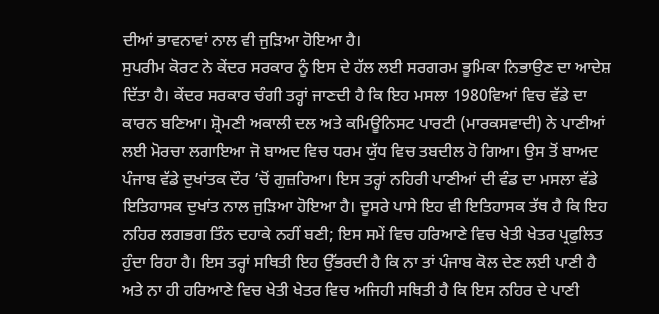ਦੀਆਂ ਭਾਵਨਾਵਾਂ ਨਾਲ ਵੀ ਜੁੜਿਆ ਹੋਇਆ ਹੈ।
ਸੁਪਰੀਮ ਕੋਰਟ ਨੇ ਕੇਂਦਰ ਸਰਕਾਰ ਨੂੰ ਇਸ ਦੇ ਹੱਲ ਲਈ ਸਰਗਰਮ ਭੂਮਿਕਾ ਨਿਭਾਉਣ ਦਾ ਆਦੇਸ਼ ਦਿੱਤਾ ਹੈ। ਕੇਂਦਰ ਸਰਕਾਰ ਚੰਗੀ ਤਰ੍ਹਾਂ ਜਾਣਦੀ ਹੈ ਕਿ ਇਹ ਮਸਲਾ 1980ਵਿਆਂ ਵਿਚ ਵੱਡੇ ਦਾ ਕਾਰਨ ਬਣਿਆ। ਸ਼੍ਰੋਮਣੀ ਅਕਾਲੀ ਦਲ ਅਤੇ ਕਮਿਊਨਿਸਟ ਪਾਰਟੀ (ਮਾਰਕਸਵਾਦੀ) ਨੇ ਪਾਣੀਆਂ ਲਈ ਮੋਰਚਾ ਲਗਾਇਆ ਜੋ ਬਾਅਦ ਵਿਚ ਧਰਮ ਯੁੱਧ ਵਿਚ ਤਬਦੀਲ ਹੋ ਗਿਆ। ਉਸ ਤੋਂ ਬਾਅਦ ਪੰਜਾਬ ਵੱਡੇ ਦੁਖਾਂਤਕ ਦੌਰ ’ਚੋਂ ਗੁਜ਼ਰਿਆ। ਇਸ ਤਰ੍ਹਾਂ ਨਹਿਰੀ ਪਾਣੀਆਂ ਦੀ ਵੰਡ ਦਾ ਮਸਲਾ ਵੱਡੇ ਇਤਿਹਾਸਕ ਦੁਖਾਂਤ ਨਾਲ ਜੁੜਿਆ ਹੋਇਆ ਹੈ। ਦੂਸਰੇ ਪਾਸੇ ਇਹ ਵੀ ਇਤਿਹਾਸਕ ਤੱਥ ਹੈ ਕਿ ਇਹ ਨਹਿਰ ਲਗਭਗ ਤਿੰਨ ਦਹਾਕੇ ਨਹੀਂ ਬਣੀ; ਇਸ ਸਮੇਂ ਵਿਚ ਹਰਿਆਣੇ ਵਿਚ ਖੇਤੀ ਖੇਤਰ ਪ੍ਰਫੁਲਿਤ ਹੁੰਦਾ ਰਿਹਾ ਹੈ। ਇਸ ਤਰ੍ਹਾਂ ਸਥਿਤੀ ਇਹ ਉੱਭਰਦੀ ਹੈ ਕਿ ਨਾ ਤਾਂ ਪੰਜਾਬ ਕੋਲ ਦੇਣ ਲਈ ਪਾਣੀ ਹੈ ਅਤੇ ਨਾ ਹੀ ਹਰਿਆਣੇ ਵਿਚ ਖੇਤੀ ਖੇਤਰ ਵਿਚ ਅਜਿਹੀ ਸਥਿਤੀ ਹੈ ਕਿ ਇਸ ਨਹਿਰ ਦੇ ਪਾਣੀ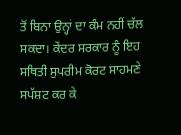ਤੋਂ ਬਿਨਾ ਉਨ੍ਹਾਂ ਦਾ ਕੰਮ ਨਹੀਂ ਚੱਲ ਸਕਦਾ। ਕੇਂਦਰ ਸਰਕਾਰ ਨੂੰ ਇਹ ਸਥਿਤੀ ਸੁਪਰੀਮ ਕੋਰਟ ਸਾਹਮਣੇ ਸਪੱਸ਼ਟ ਕਰ ਕੇ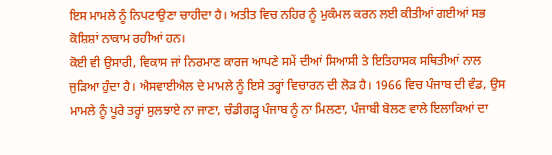ਇਸ ਮਾਮਲੇ ਨੂੰ ਨਿਪਟਾਉਣਾ ਚਾਹੀਦਾ ਹੈ। ਅਤੀਤ ਵਿਚ ਨਹਿਰ ਨੂੰ ਮੁਕੰਮਲ ਕਰਨ ਲਈ ਕੀਤੀਆਂ ਗਈਆਂ ਸਭ ਕੋਸ਼ਿਸ਼ਾਂ ਨਾਕਾਮ ਰਹੀਆਂ ਹਨ।
ਕੋਈ ਵੀ ਉਸਾਰੀ, ਵਿਕਾਸ ਜਾਂ ਨਿਰਮਾਣ ਕਾਰਜ ਆਪਣੇ ਸਮੇਂ ਦੀਆਂ ਸਿਆਸੀ ਤੇ ਇਤਿਹਾਸਕ ਸਥਿਤੀਆਂ ਨਾਲ ਜੁੜਿਆ ਹੁੰਦਾ ਹੈ। ਐਸਵਾਈਐਲ ਦੇ ਮਾਮਲੇ ਨੂੰ ਇਸੇ ਤਰ੍ਹਾਂ ਵਿਚਾਰਨ ਦੀ ਲੋੜ ਹੈ। 1966 ਵਿਚ ਪੰਜਾਬ ਦੀ ਵੰਡ, ਉਸ ਮਾਮਲੇ ਨੂੰ ਪੂਰੇ ਤਰ੍ਹਾਂ ਸੁਲਝਾਏ ਨਾ ਜਾਣਾ, ਚੰਡੀਗੜ੍ਹ ਪੰਜਾਬ ਨੂੰ ਨਾ ਮਿਲਣਾ, ਪੰਜਾਬੀ ਬੋਲਣ ਵਾਲੇ ਇਲਾਕਿਆਂ ਦਾ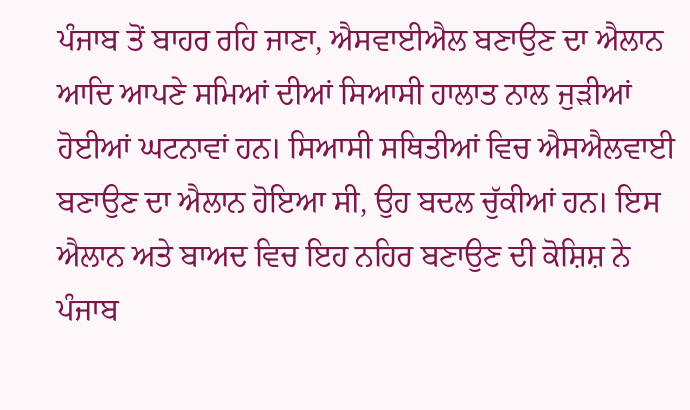ਪੰਜਾਬ ਤੋਂ ਬਾਹਰ ਰਹਿ ਜਾਣਾ, ਐਸਵਾਈਐਲ ਬਣਾਉਣ ਦਾ ਐਲਾਨ ਆਦਿ ਆਪਣੇ ਸਮਿਆਂ ਦੀਆਂ ਸਿਆਸੀ ਹਾਲਾਤ ਨਾਲ ਜੁੜੀਆਂ ਹੋਈਆਂ ਘਟਨਾਵਾਂ ਹਨ। ਸਿਆਸੀ ਸਥਿਤੀਆਂ ਵਿਚ ਐਸਐਲਵਾਈ ਬਣਾਉਣ ਦਾ ਐਲਾਨ ਹੋਇਆ ਸੀ, ਉਹ ਬਦਲ ਚੁੱਕੀਆਂ ਹਨ। ਇਸ ਐਲਾਨ ਅਤੇ ਬਾਅਦ ਵਿਚ ਇਹ ਨਹਿਰ ਬਣਾਉਣ ਦੀ ਕੋਸ਼ਿਸ਼ ਨੇ ਪੰਜਾਬ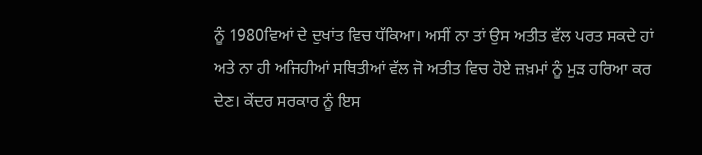ਨੂੰ 1980ਵਿਆਂ ਦੇ ਦੁਖਾਂਤ ਵਿਚ ਧੱਕਿਆ। ਅਸੀਂ ਨਾ ਤਾਂ ਉਸ ਅਤੀਤ ਵੱਲ ਪਰਤ ਸਕਦੇ ਹਾਂ ਅਤੇ ਨਾ ਹੀ ਅਜਿਹੀਆਂ ਸਥਿਤੀਆਂ ਵੱਲ ਜੋ ਅਤੀਤ ਵਿਚ ਹੋਏ ਜ਼ਖ਼ਮਾਂ ਨੂੰ ਮੁੜ ਹਰਿਆ ਕਰ ਦੇਣ। ਕੇਂਦਰ ਸਰਕਾਰ ਨੂੰ ਇਸ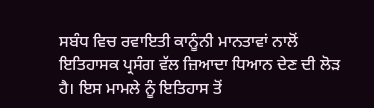ਸਬੰਧ ਵਿਚ ਰਵਾਇਤੀ ਕਾਨੂੰਨੀ ਮਾਨਤਾਵਾਂ ਨਾਲੋਂ ਇਤਿਹਾਸਕ ਪ੍ਰਸੰਗ ਵੱਲ ਜ਼ਿਆਦਾ ਧਿਆਨ ਦੇਣ ਦੀ ਲੋੜ ਹੈ। ਇਸ ਮਾਮਲੇ ਨੂੰ ਇਤਿਹਾਸ ਤੋਂ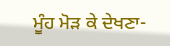ਮੂੰਹ ਮੋੜ ਕੇ ਦੇਖਣਾ-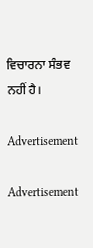ਵਿਚਾਰਨਾ ਸੰਭਵ ਨਹੀਂ ਹੈ।

Advertisement

Advertisement